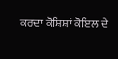ਕਰਦਾ ਕੋਸ਼ਿਸ਼ਾਂ ਕੋਇਲ ਦੇ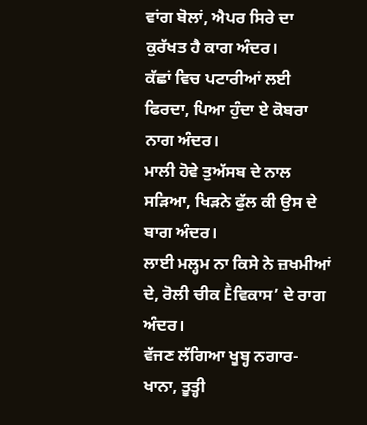ਵਾਂਗ ਬੋਲਾਂ, ਐਪਰ ਸਿਰੇ ਦਾ ਕੁਰੱਖਤ ਹੈ ਕਾਗ ਅੰਦਰ।
ਕੱਛਾਂ ਵਿਚ ਪਟਾਰੀਆਂ ਲਈ ਫਿਰਦਾ, ਪਿਆ ਹੁੰਦਾ ਏ ਕੋਬਰਾ ਨਾਗ ਅੰਦਰ।
ਮਾਲੀ ਹੋਵੇ ਤੁਅੱਸਬ ਦੇ ਨਾਲ ਸੜਿਆ, ਖਿੜਨੇ ਫੁੱਲ ਕੀ ਉਸ ਦੇ ਬਾਗ ਅੰਦਰ।
ਲਾਈ ਮਲ੍ਹਮ ਨਾ ਕਿਸੇ ਨੇ ਜ਼ਖਮੀਆਂ ਦੇ, ਰੋਲੀ ਚੀਕ Ḕਵਿਕਾਸ’ ਦੇ ਰਾਗ ਅੰਦਰ।
ਵੱਜਣ ਲੱਗਿਆ ਖੂਬ੍ਹ ਨਗਾਰ-ਖਾਨਾ, ਤੂਤ੍ਹੀ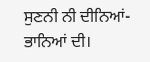ਸੁਣਨੀ ਨੀ ਦੀਨਿਆਂ-ਭਾਨਿਆਂ ਦੀ।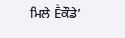ਮਿਲੇ Ḕਕੌਡੇ’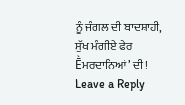ਨੂੰ ਜੰਗਲ ਦੀ ਬਾਦਸ਼ਾਹੀ, ਸੁੱਖ ਮੰਗੀਏ ਫੇਰ Ḕਮਰਦਾਨਿਆਂ’ ਦੀ!
Leave a Reply